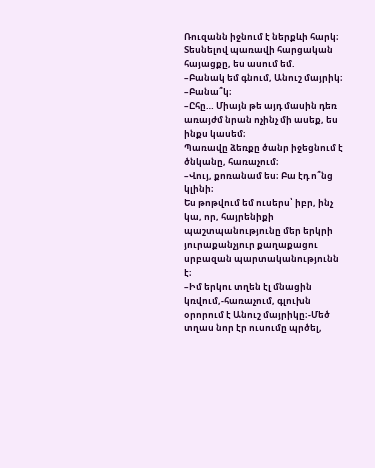Ռուզանն իջնում է ներքևի հարկ։ Տեսնելով պառավի հարցական հայացքը, ես ասում եմ.
–Բանակ եմ գնում, Անուշ մայրիկ։
–Բանա՞կ։
–Ըհը… Միայն թե այդ մասին դեռ առայժմ նրան ոչինչ մի ասեք, ես ինքս կասեմ։
Պառավը ձեռքը ծանր իջեցնում է ծնկանը, հառաչում։
–Վույ, քոռանամ ես։ Բա էդ ո՞նց կլինի։
Ես թոթվում եմ ուսերս՝ իբր, ինչ կա, որ, հայրենիքի պաշտպանությունը մեր երկրի յուրաքանչյուր քաղաքացու սրբազան պարտականությունն է։
–Իմ երկու տղեն էլ մնացին կռվում,-հառաչում, գլուխն օրորում է Անուշ մայրիկը։-Մեծ տղաս նոր էր ուսումը պրծել,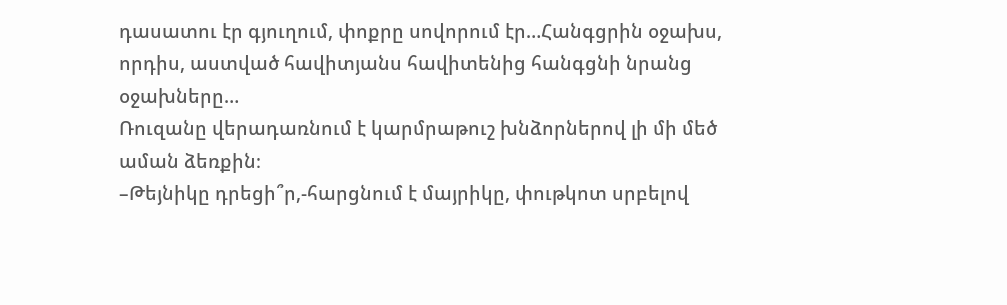դասատու էր գյուղում, փոքրը սովորում էր…Հանգցրին օջախս, որդիս, աստված հավիտյանս հավիտենից հանգցնի նրանց օջախները…
Ռուզանը վերադառնում է կարմրաթուշ խնձորներով լի մի մեծ աման ձեռքին։
–Թեյնիկը դրեցի՞ր,-հարցնում է մայրիկը, փութկոտ սրբելով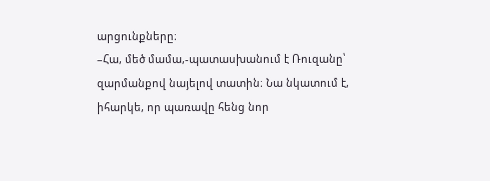արցունքները։
–Հա, մեծ մամա,-պատասխանում է Ռուզանը՝ զարմանքով նայելով տատին։ Նա նկատում է, իհարկե, որ պառավը հենց նոր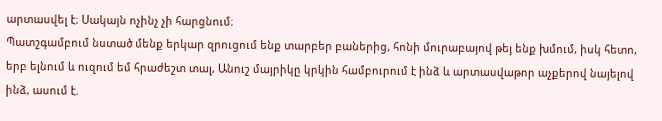արտասվել է։ Սակայն ոչինչ չի հարցնում։
Պատշգամբում նստած մենք երկար զրուցում ենք տարբեր բաներից, հոնի մուրաբայով թեյ ենք խմում, իսկ հետո, երբ ելնում և ուզում եմ հրաժեշտ տալ, Անուշ մայրիկը կրկին համբուրում է ինձ և արտասվաթոր աչքերով նայելով ինձ, ասում է.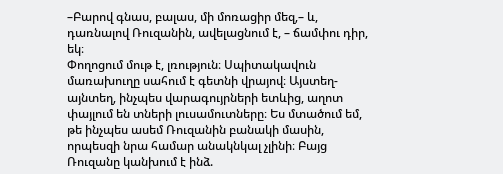–Բարով գնաս, բալաս, մի մոռացիր մեզ,– և, դառնալով Ռուզանին, ավելացնում է, – ճամփու դիր, եկ։
Փողոցում մութ է, լռություն։ Սպիտակավուն մառախուղը սահում է գետնի վրայով։ Այստեղ-այնտեղ, ինչպես վարագույրների ետևից, աղոտ փայլում են տների լուսամուտները։ Ես մտածում եմ, թե ինչպես ասեմ Ռուզանին բանակի մասին, որպեսզի նրա համար անակնկալ չլինի։ Բայց Ռուզանը կանխում է ինձ.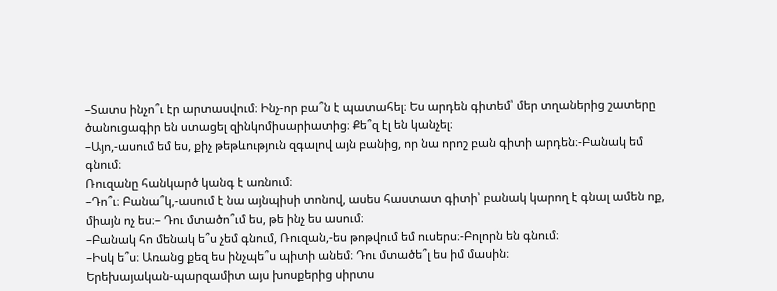–Տատս ինչո՞ւ էր արտասվում։ Ինչ-որ բա՞ն է պատահել։ Ես արդեն գիտեմ՝ մեր տղաներից շատերը ծանուցագիր են ստացել զինկոմիսարիատից։ Քե՞զ էլ են կանչել։
–Այո,-ասում եմ ես, քիչ թեթևություն զգալով այն բանից, որ նա որոշ բան գիտի արդեն։-Բանակ եմ գնում։
Ռուզանը հանկարծ կանգ է առնում։
–Դո՞ւ։ Բանա՞կ,-ասում է նա այնպիսի տոնով, ասես հաստատ գիտի՝ բանակ կարող է գնալ ամեն ոք, միայն ոչ ես։– Դու մտածո՞ւմ ես, թե ինչ ես ասում։
–Բանակ հո մենակ ե՞ս չեմ գնում, Ռուզան,-ես թոթվում եմ ուսերս։-Բոլորն են գնում։
–Իսկ ե՞ս։ Առանց քեզ ես ինչպե՞ս պիտի անեմ։ Դու մտածե՞լ ես իմ մասին։
Երեխայական-պարզամիտ այս խոսքերից սիրտս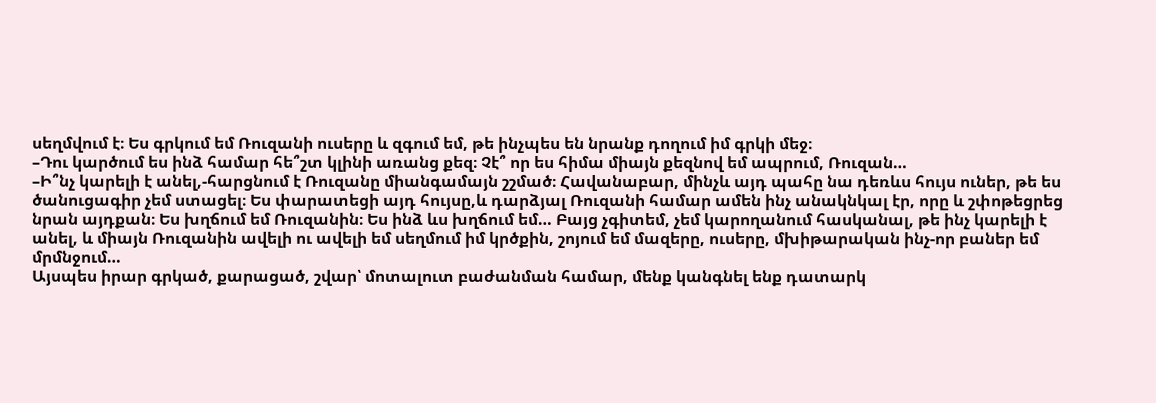սեղմվում է։ Ես գրկում եմ Ռուզանի ուսերը և զգում եմ, թե ինչպես են նրանք դողում իմ գրկի մեջ։
–Դու կարծում ես ինձ համար հե՞շտ կլինի առանց քեզ։ Չէ՞ որ ես հիմա միայն քեզնով եմ ապրում, Ռուզան…
–Ի՞նչ կարելի է անել,-հարցնում է Ռուզանը միանգամայն շշմած։ Հավանաբար, մինչև այդ պահը նա դեռևս հույս ուներ, թե ես ծանուցագիր չեմ ստացել։ Ես փարատեցի այդ հույսը,և դարձյալ Ռուզանի համար ամեն ինչ անակնկալ էր, որը և շփոթեցրեց նրան այդքան։ Ես խղճում եմ Ռուզանին։ Ես ինձ ևս խղճում եմ… Բայց չգիտեմ, չեմ կարողանում հասկանալ, թե ինչ կարելի է անել, և միայն Ռուզանին ավելի ու ավելի եմ սեղմում իմ կրծքին, շոյում եմ մազերը, ուսերը, մխիթարական ինչ-որ բաներ եմ մրմնջում…
Այսպես իրար գրկած, քարացած, շվար՝ մոտալուտ բաժանման համար, մենք կանգնել ենք դատարկ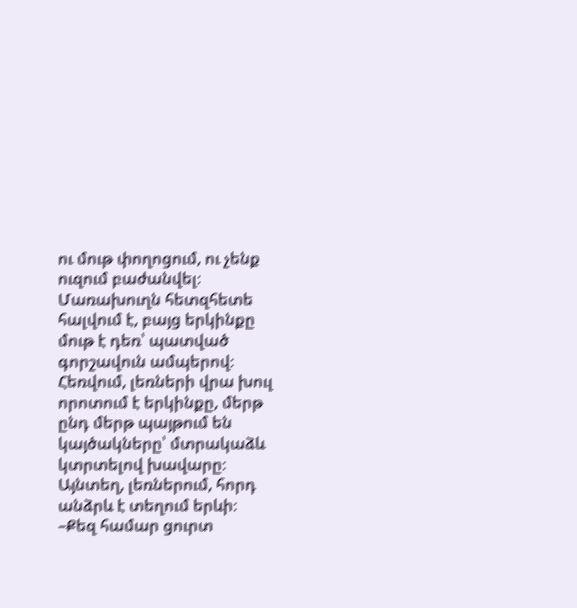ու մութ փողոցում, ու չենք ուզում բաժանվել։
Մառախուղն հետզհետե հալվում է, բայց երկինքը մութ է դեռ՝ պատված գորշավուն ամպերով։ Հեռվում, լեռների վրա խուլ որոտում է երկինքը, մերթ ընդ մերթ պայթում են կայծակները՝ մտրակաձև կտրտելով խավարը։ Այնտեղ, լեռներում, հորդ անձրև է տեղում երևի։
–Քեզ համար ցուրտ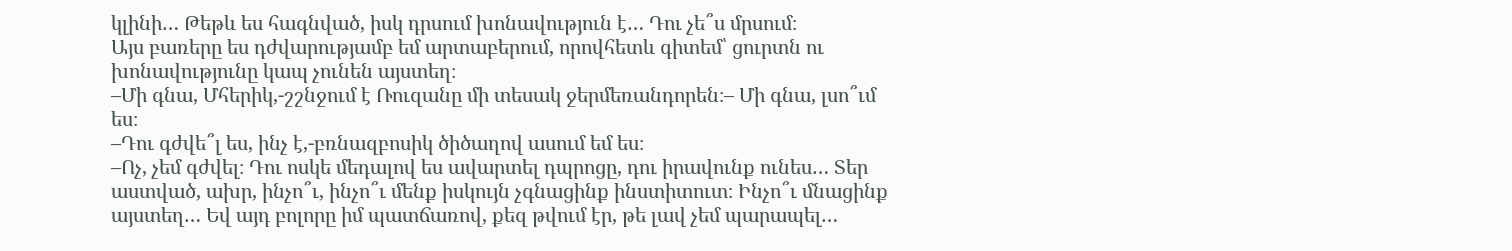կլինի… Թեթև ես հագնված, իսկ դրսում խոնավություն է… Դու չե՞ս մրսում։
Այս բառերը ես դժվարությամբ եմ արտաբերում, որովհետև գիտեմ՝ ցուրտն ու խոնավությունը կապ չունեն այստեղ։
–Մի գնա, Մհերիկ,-շշնջում է Ռուզանը մի տեսակ ջերմեռանդորեն։– Մի գնա, լսո՞ւմ ես։
–Դու գժվե՞լ ես, ինչ է,-բռնազբոսիկ ծիծաղով ասում եմ ես։
–Ոչ, չեմ գժվել։ Դու ոսկե մեդալով ես ավարտել դպրոցը, դու իրավունք ունես… Տեր աստված, ախր, ինչո՞ւ, ինչո՞ւ մենք իսկույն չգնացինք ինստիտուտ։ Ինչո՞ւ մնացինք այստեղ… Եվ այդ բոլորը իմ պատճառով, քեզ թվում էր, թե լավ չեմ պարապել…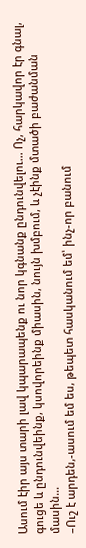Ասում էիր այս տարի լավ կպարապենք ու նոր կգնանք ընդունվելու… Ոչ, հարկավոր էր գնալ, գուցե և ընդունվեինք, կսովորեինք միասին, նույն խմբում, և չէինք մտածի բաժանման մասին…
–Ուշ է արդեն,-ասում եմ ես, թեպետ հասկանում եմ՝ ինչ-որ բանում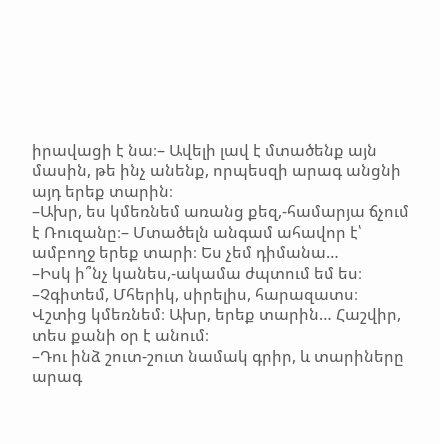իրավացի է նա։– Ավելի լավ է մտածենք այն մասին, թե ինչ անենք, որպեսզի արագ անցնի այդ երեք տարին։
–Ախր, ես կմեռնեմ առանց քեզ,-համարյա ճչում է Ռուզանը։– Մտածելն անգամ ահավոր է՝ ամբողջ երեք տարի։ Ես չեմ դիմանա…
–Իսկ ի՞նչ կանես,-ակամա ժպտում եմ ես։
–Չգիտեմ, Մհերիկ, սիրելիս, հարազատս։ Վշտից կմեռնեմ։ Ախր, երեք տարին… Հաշվիր, տես քանի օր է անում։
–Դու ինձ շուտ-շուտ նամակ գրիր, և տարիները արագ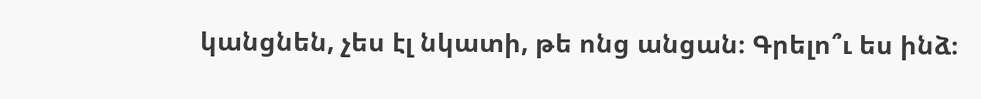կանցնեն, չես էլ նկատի, թե ոնց անցան։ Գրելո՞ւ ես ինձ։